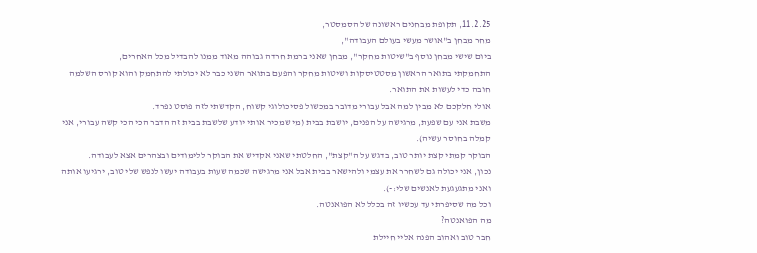11.2.25, תקופת מבחנים ראשונה של הסמסטר,
מחר מבחן ב"אושר מעשי בעולם העבודה",
ביום שישי מבחן נוסף ב"שיטות מחקר", מבחן שאני ברמת חרדה גבוהה מאוד ממנו להבדיל מכל האחרים,
התחמקתי בתואר הראשון מסטטיסקות ושיטות מחקר והפעם בתואר השני כבר לא יכולתי להתחמק והוא קורס השלמה חובה כדי לעשות את התואר.
אולי חלקכם לא מבין למה אבל עבורי מדובר במכשול פסיכולוגי קשוח, הקדשתי לזה פוסט נפרד.
משבת אני עם שפעת, מרגישה על הפנים, יושבת בבית (מי שמכיר אותי יודע שלשבת בבית זה הדבר הכי הכי קשה עבורי, אני קמלה בחוסר עשיה).
הבוקר קמתי קצת יותר טוב, בדגש על ה"קצת", החלטתי שאני אקדיש את הבוקר ללימודים ובצהרים אצא לעבודה.
נכון, אני יכולה גם לשחרר את עצמי ולהישאר בבית אבל אני מרגישה שכמה שעות בעבודה יעשו לנפש שלי טוב, ירגיעו אותה ואני מתגעגעת לאנשים שלי:-).
וכל מה שסיפרתי עד עכשיו זה בכלל לא הפואנטה.
מה הפואנטה?
חבר טוב ואהוב הפנה אליי חיילת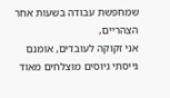שמחפשת עבודה בשעות אחר הצהריים,
אני זקוקה לעובדים, אומנם גייסתי גיוסים מוצלחים מאוד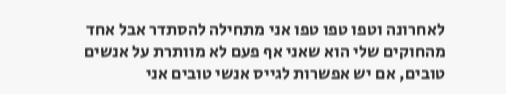לאחרונה וטפו טפו טפו אני מתחילה להסתדר אבל אחד מהחוקים שלי הוא שאני אף פעם לא מוותרת על אנשים טובים, אם יש אפשרות לגייס אנשי טובים אני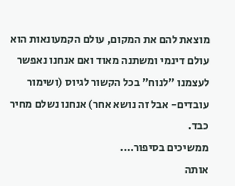מוצאת להם את המקום, עולם הקמעונאות הוא עולם דינמי ומשתנה מאוד ואם אנחנו נאפשר לעצמנו "לנוח" בכל הקשור לגיוס (ושימור עובדים- אבל זה נושא אחר) אנחנו נשלם מחיר כבד.
ממשיכים בסיפור….
אותה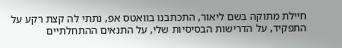חיילת מתוקה בשם ליאור, התכתבנו בוואטס אפ, נתתי לה קצת רקע על התפקיד, על הדרישות הבסיסיות שלי, על התנאים ההתחלתיים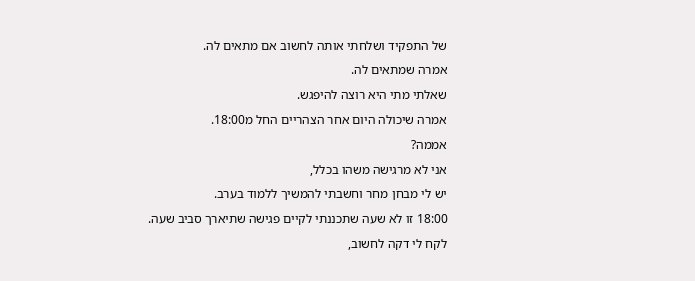של התפקיד ושלחתי אותה לחשוב אם מתאים לה.
אמרה שמתאים לה.
שאלתי מתי היא רוצה להיפגש.
אמרה שיכולה היום אחר הצהריים החל מ18:00.
אממה?
אני לא מרגישה משהו בכלל,
יש לי מבחן מחר וחשבתי להמשיך ללמוד בערב.
18:00 זו לא שעה שתכננתי לקיים פגישה שתיארך סביב שעה.
לקח לי דקה לחשוב,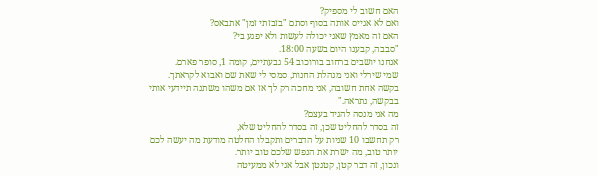האם חשוב לי מספיק?
ואם לא אגייס אותה בסוף וסתם "בזבזתי זמן" אתבאס?
האם זה מאמץ שאני יכולה לעשות ולא יפגע בי?
"סבבה, קבענו היום בשעה 18:00.
אנחנו יושבים ברחוב בורוכוב 54 גבעתיים, קומה 1, סופר פארם.
שמי שירלי ואני מנהלת החנות, סמסי לי שאת שם ואבוא לקראתך.
בקשה אחת חשובה, אני מחכה רק לך אז אם משהו משתנה תיידעי אותי בבקשה, נתראה."
מה אני מנסה להגיד בעצם?
זה בסדר להחליט שכן, זה בסדר להחליט שלא,
רק תחשבו 10 שניות על הדברים ותקבלו החלטה מודעת מה יעשה לכם יותר טוב, מה ישרת את הנפש שלכם טוב יותר.
ונכון, זה דבר קטן, קטנטן אבל אני לא ממעיטה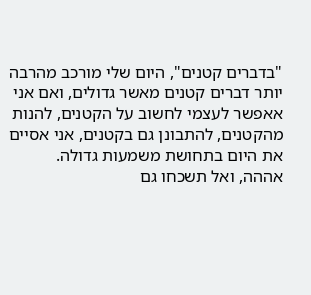"בדברים קטנים", היום שלי מורכב מהרבה יותר דברים קטנים מאשר גדולים, ואם אני אאפשר לעצמי לחשוב על הקטנים, להנות מהקטנים, להתבונן גם בקטנים, אני אסיים את היום בתחושת משמעות גדולה.
אההה, ואל תשכחו גם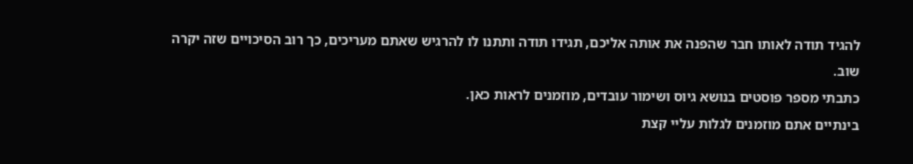להגיד תודה לאותו חבר שהפנה את אותה אליכם, תגידו תודה ותתנו לו להרגיש שאתם מעריכים, כך רוב הסיכויים שזה יקרה שוב.
כתבתי מספר פוסטים בנושא גיוס ושימור עובדים, מוזמנים לראות כאן.
בינתיים אתם מוזמנים לגלות עליי קצת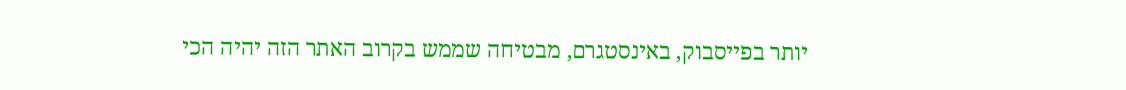יותר בפייסבוק, באינסטגרם, מבטיחה שממש בקרוב האתר הזה יהיה הכי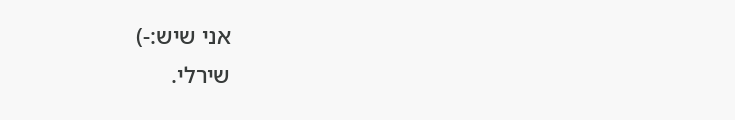אני שיש:-)
שירלי.